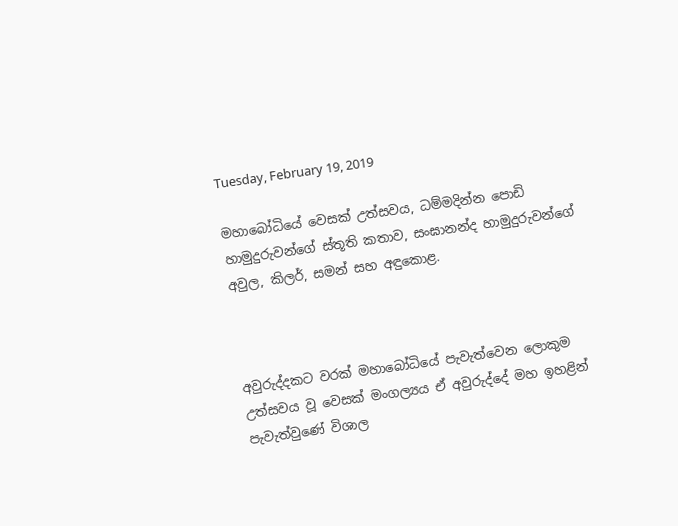Tuesday, February 19, 2019

මහාබෝධියේ වෙසක් උත්සවය, ධම්මදින්න පොඩි හාමුදුරුවන්ගේ ස්තූති කතාව, සංඝානන්ද හාමුදුරුවන්ගේ අවුල, කිලර්, සමන් සහ අඳුකොළ.



අවුරුද්දකට වරක් මහාබෝධියේ පැවැත්වෙන ලොකුම උත්සවය වූ වෙසක් මංගල්‍යය ඒ අවුරුද්දේ මහ ඉහළින් පැවැත්වුණේ විශාල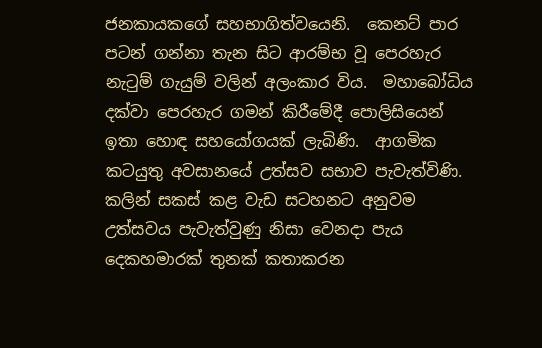ජනකායකගේ සහභාගිත්වයෙනි.  කෙනට් පාර පටන් ගන්නා තැන සිට ආරම්භ වූ පෙරහැර නැටුම් ගැයුම් වලින් අලංකාර විය.  මහාබෝධිය දක්වා පෙරහැර ගමන් කිරීමේදී පොලිසියෙන් ඉතා හොඳ සහයෝගයක් ලැබිණි.  ආගමික කටයුතු අවසානයේ උත්සව සභාව පැවැත්විණි.  කලින් සකස් කළ වැඩ සටහනට අනුවම උත්සවය පැවැත්වුණු නිසා වෙනදා පැය දෙකහමාරක් තුනක් කතාකරන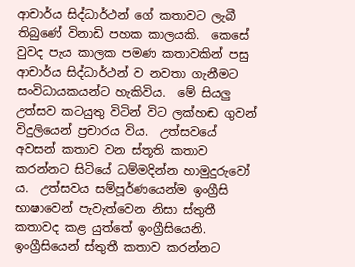ආචාර්ය සිද්ධාර්ථන් ගේ කතාවට ලැබී තිබුණේ විනාඩි පහක කාලයකි.  කෙසේ වුවද පැය කාලක පමණ කතාවකින් පසු ආචාර්ය සිද්ධාර්ථන් ව නවතා ගැනීමට සංවිධායකයන්ට හැකිවිය.  මේ සියලු උත්සව කටයුතු විටින් විට ලක්හඬ ගුවන් විදුලියෙන් ප්‍රචාරය විය.  උත්සවයේ අවසන් කතාව වන ස්තූති කතාව කරන්නට සිටියේ ධම්මදින්න හාමුදුරුවෝ ය.  උත්සවය සම්පූර්ණයෙන්ම ඉංග්‍රීසි භාෂාවෙන් පැවැත්වෙන නිසා ස්තුතී කතාවද කළ යුත්තේ ඉංග්‍රීසියෙනි.  ඉංග්‍රීසියෙන් ස්තුතී කතාව කරන්නට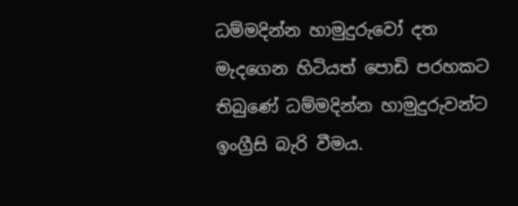ධම්මදින්න හාමුදුරුවෝ දත මැදගෙන හිටියත් පොඩි පරහකට තිබුණේ ධම්මදින්න හාමුදුරුවන්ට ඉංග්‍රීසි බැරි වීමය.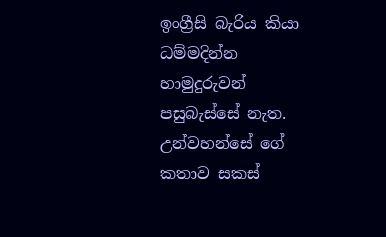ඉංග්‍රීසි බැරිය කියා ධම්මදින්න හාමුදුරුවන් පසුබැස්සේ නැත.  උන්වහන්සේ ගේ කතාව සකස්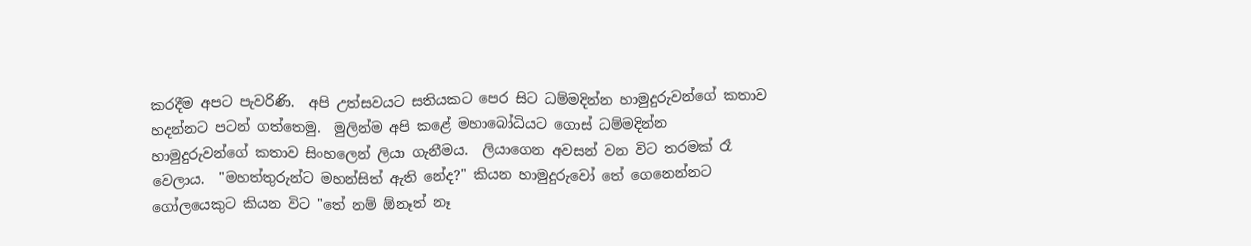කරදීම අපට පැවරිණි.  අපි උත්සවයට සතියකට පෙර සිට ධම්මදින්න හාමුදුරුවන්ගේ කතාව හදන්නට පටන් ගත්තෙමු.  මුලින්ම අපි කළේ මහාබෝධියට ගොස් ධම්මදින්න හාමුදුරුවන්ගේ කතාව සිංහලෙන් ලියා ගැනීමය.  ලියාගෙන අවසන් වන විට තරමක් රෑ වෙලාය.  "මහත්තුරුන්ට මහන්සිත් ඇති නේද?" කියන හාමුදුරුවෝ තේ ගෙනෙන්නට ගෝලයෙකුට කියන විට "තේ නම් ඕනෑත් නෑ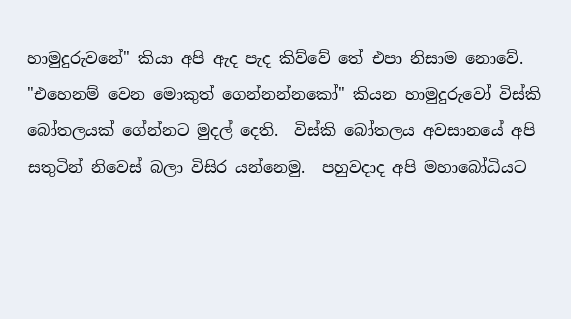හාමුදුරුවනේ" කියා අපි ඇද පැද කිව්වේ තේ එපා නිසාම නොවේ.  "එහෙනම් වෙන මොකුත් ගෙන්නන්නකෝ" කියන හාමුදුරුවෝ විස්කි බෝතලයක් ගේන්නට මුදල් දෙති.  විස්කි බෝතලය අවසානයේ අපි සතුටින් නිවෙස් බලා විසිර යන්නෙමු.  පහුවදාද අපි මහාබෝධියට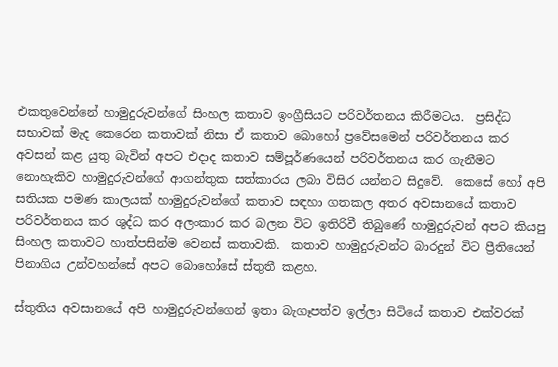එකතුවෙන්නේ හාමුදුරුවන්ගේ සිංහල කතාව ඉංග්‍රීසියට පරිවර්තනය කිරීමටය.  ප්‍රසිද්ධ සභාවක් මැද කෙරෙන කතාවක් නිසා ඒ කතාව බොහෝ ප්‍රවේසමෙන් පරිවර්තනය කර අවසන් කළ යුතු බැවින් අපට එදාද කතාව සම්පූර්ණයෙන් පරිවර්තනය කර ගැනීමට නොහැකිව හාමුදුරුවන්ගේ ආගන්තුක සත්කාරය ලබා විසිර යන්නට සිදුවේ.  කෙසේ හෝ අපි සතියක පමණ කාලයක් හාමුදුරුවන්ගේ කතාව සඳහා ගතකල අතර අවසානයේ කතාව පරිවර්තනය කර ශුද්ධ කර අලංකාර කර බලන විට ඉතිරිවී තිබුණේ හාමුදුරුවන් අපට කියපු සිංහල කතාවට හාත්පසින්ම වෙනස් කතාවකි.  කතාව හාමුදුරුවන්ට බාරදුන් විට ප්‍රීතියෙන් පිනාගිය උන්වහන්සේ අපට බොහෝසේ ස්තුතී කළහ.

ස්තුතිය අවසානයේ අපි හාමුදුරුවන්ගෙන් ඉතා බැගෑපත්ව ඉල්ලා සිටියේ කතාව එක්වරක්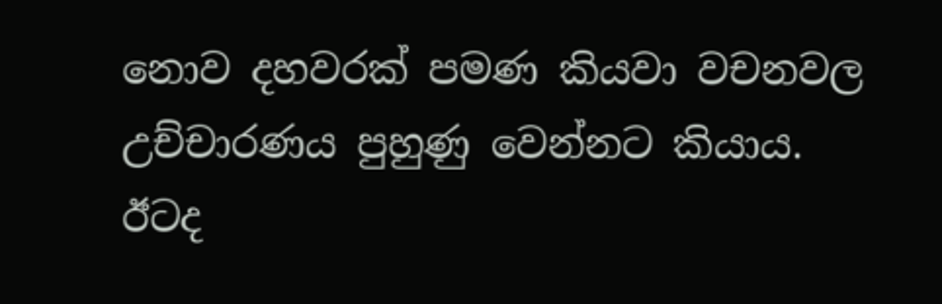නොව දහවරක් පමණ කියවා වචනවල උච්චාරණය පුහුණු වෙන්නට කියාය.  ඊටද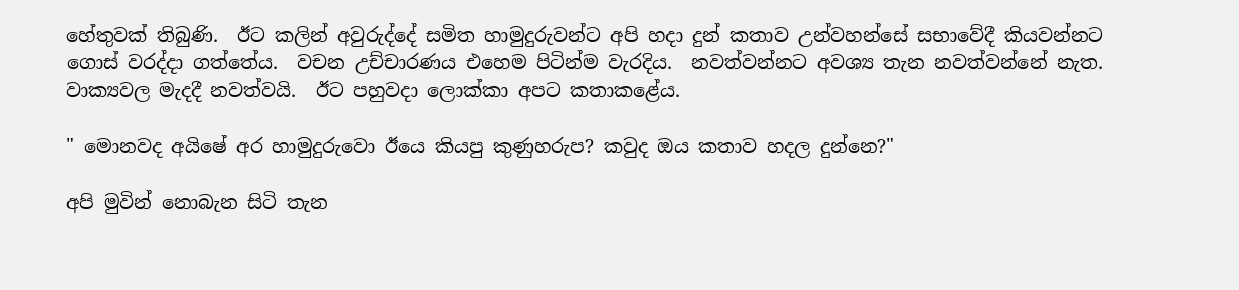හේතුවක් තිබුණි.  ඊට කලින් අවුරුද්දේ සමිත හාමුදුරුවන්ට අපි හදා දුන් කතාව උන්වහන්සේ සභාවේදී කියවන්නට ගොස් වරද්දා ගත්තේය.  වචන උච්චාරණය එහෙම පිටින්ම වැරදිය.  නවත්වන්නට අවශ්‍ය තැන නවත්වන්නේ නැත.  වාක්‍යවල මැදදී නවත්වයි.  ඊට පහුවදා ලොක්කා අපට කතාකළේය.

" මොනවද අයිෂේ අර හාමුදුරුවො ඊයෙ කියපු කුණුහරුප? කවුද ඔය කතාව හදල දුන්නෙ?"

අපි මුවින් නොබැන සිටි තැන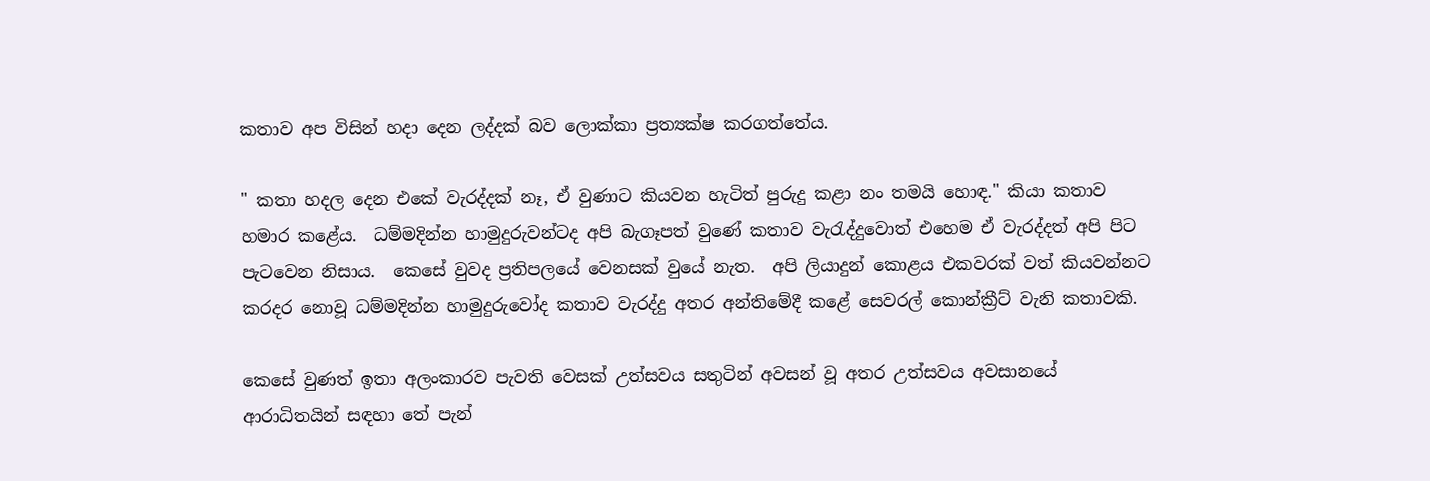කතාව අප විසින් හදා දෙන ලද්දක් බව ලොක්කා ප්‍රත්‍යක්ෂ කරගත්තේය.

" කතා හදල දෙන එකේ වැරද්දක් නෑ, ඒ වුණාට කියවන හැටිත් පුරුදු කළා නං තමයි හොඳ." කියා කතාව හමාර කළේය.  ධම්මදින්න හාමුදුරුවන්ටද අපි බැගෑපත් වුණේ කතාව වැරැද්දුවොත් එහෙම ඒ වැරද්දත් අපි පිට පැටවෙන නිසාය.  කෙසේ වුවද ප්‍රතිපලයේ වෙනසක් වුයේ නැත.  අපි ලියාදුන් කොළය එකවරක් වත් කියවන්නට කරදර නොවූ ධම්මදින්න හාමුදුරුවෝද කතාව වැරද්දු අතර අන්තිමේදී කළේ සෙවරල් කොන්ක්‍රීට් වැනි කතාවකි.

කෙසේ වුණත් ඉතා අලංකාරව පැවති වෙසක් උත්සවය සතුටින් අවසන් වූ අතර උත්සවය අවසානයේ ආරාධිතයින් සඳහා තේ පැන්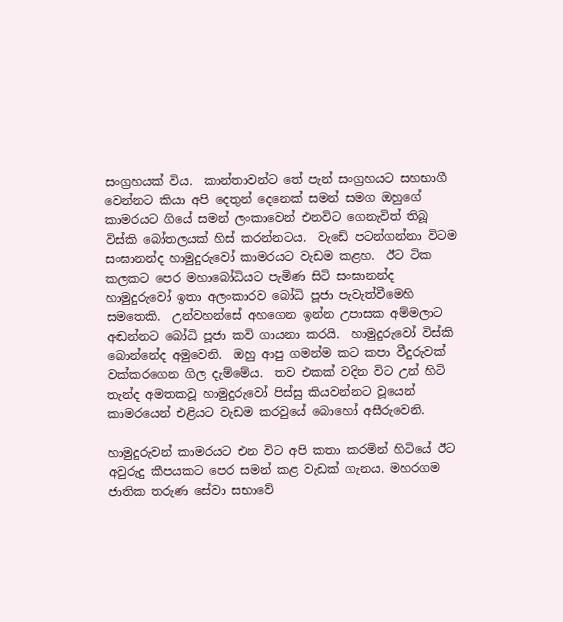සංග්‍රහයක් විය.  කාන්තාවන්ට තේ පැන් සංග්‍රහයට සහභාගී වෙන්නට කියා අපි දෙතුන් දෙනෙක් සමන් සමග ඔහුගේ කාමරයට ගියේ සමන් ලංකාවෙන් එනවිට ගෙනැවිත් තිබූ විස්කි බෝතලයක් හිස් කරන්නටය.  වැඩේ පටන්ගන්නා විටම සංඝානන්ද හාමුදුරුවෝ කාමරයට වැඩම කළහ.  ඊට ටික කලකට පෙර මහාබෝධියට පැමිණ සිටි සංඝානන්ද හාමුදුරුවෝ ඉතා අලංකාරව බෝධි පූජා පැවැත්වීමෙහි සමතෙකි.  උන්වහන්සේ අහගෙන ඉන්න උපාසක අම්මලාට අඬන්නට බෝධි පූජා කවි ගායනා කරයි.  හාමුදුරුවෝ විස්කි බොන්නේද අමුවෙනි.  ඔහු ආපු ගමන්ම කට කපා වීදුරුවක් වක්කරගෙන ගිල දැම්මේය.  තව එකක් වදින විට උන් හිටි තැන්ද අමතකවූ හාමුදුරුවෝ පිස්සු කියවන්නට වූයෙන් කාමරයෙන් එළියට වැඩම කරවුයේ බොහෝ අසීරුවෙනි.

හාමුදුරුවන් කාමරයට එන විට අපි කතා කරමින් හිටියේ ඊට අවුරුදු කීපයකට පෙර සමන් කළ වැඩක් ගැනය. මහරගම ජාතික තරුණ සේවා සභාවේ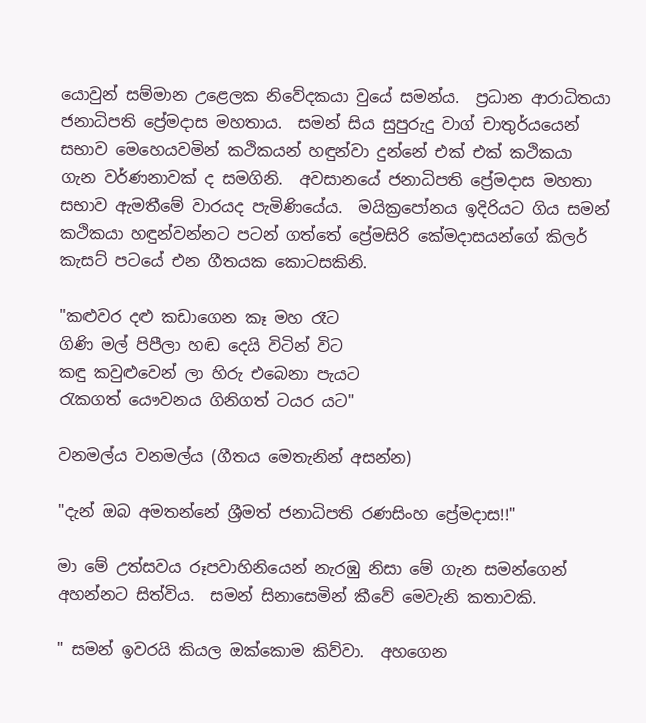යොවුන් සම්මාන උළෙලක නිවේදකයා වුයේ සමන්ය.  ප්‍රධාන ආරාධිතයා ජනාධිපති ප්‍රේමදාස මහතාය.  සමන් සිය සුපුරුදු වාග් චාතුර්යයෙන් සභාව මෙහෙයවමින් කථිකයන් හඳුන්වා දුන්නේ එක් එක් කථිකයා ගැන වර්ණනාවක් ද සමගිනි.  අවසානයේ ජනාධිපති ප්‍රේමදාස මහතා සභාව ඇමතීමේ වාරයද පැමිණියේය.  මයික්‍රපෝනය ඉදිරියට ගිය සමන් කථිකයා හඳුන්වන්නට පටන් ගත්තේ ප්‍රේමසිරි කේමදාසයන්ගේ කිලර් කැසට් පටයේ එන ගීතයක කොටසකිනි.

"කළුවර දළු කඩාගෙන කෑ මහ රෑට
ගිණි මල් පිපීලා හඬ දෙයි විටින් විට
කඳු කවුළුවෙන් ලා හිරු එබෙනා පැයට
රැකගත් යෞවනය ගිනිගත් ටයර යට"

වනමල්ය වනමල්ය (ගීතය මෙතැනින් අසන්න)

"දැන් ඔබ අමතන්නේ ශ්‍රීමත් ජනාධිපති රණසිංහ ප්‍රේමදාස!!"

මා මේ උත්සවය රූපවාහිනියෙන් නැරඹු නිසා මේ ගැන සමන්ගෙන් අහන්නට සිත්විය.  සමන් සිනාසෙමින් කීවේ මෙවැනි කතාවකි.

" සමන් ඉවරයි කියල ඔක්කොම කිව්වා.  අහගෙන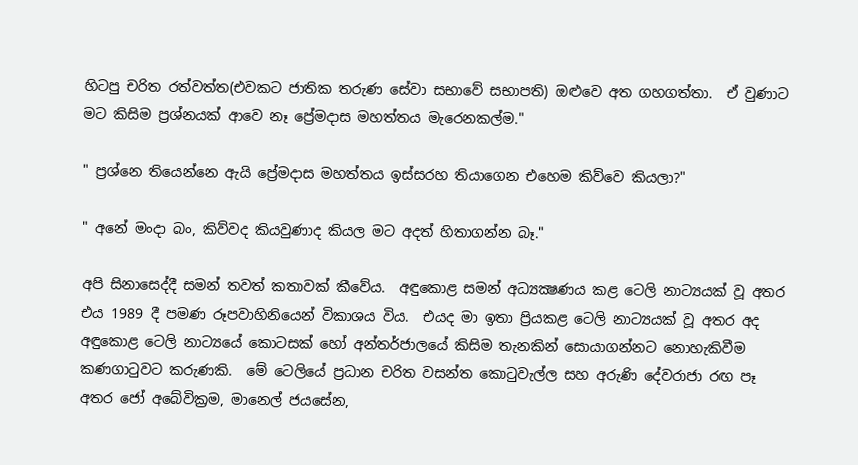හිටපු චරිත රත්වත්ත(එවකට ජාතික තරුණ සේවා සභාවේ සභාපති) ඔළුවෙ අත ගහගත්තා.  ඒ වුණාට මට කිසිම ප්‍රශ්නයක් ආවෙ නෑ ප්‍රේමදාස මහත්තය මැරෙනකල්ම."

" ප්‍රශ්නෙ තියෙන්නෙ ඇයි ප්‍රේමදාස මහත්තය ඉස්සරහ තියාගෙන එහෙම කිව්වෙ කියලා?"

" අනේ මංදා බං, කිව්වද කියවුණාද කියල මට අදත් හිතාගන්න බෑ."

අපි සිනාසෙද්දී සමන් තවත් කතාවක් කීවේය.  අඳුකොළ සමන් අධ්‍යක්‍ෂණය කළ ටෙලි නාට්‍යයක් වූ අතර එය 1989 දී පමණ රූපවාහිනියෙන් විකාශය විය.  එයද මා ඉතා ප්‍රියකළ ටෙලි නාට්‍යයක් වූ අතර අද අඳුකොළ ටෙලි නාට්‍යයේ කොටසක් හෝ අන්තර්ජාලයේ කිසිම තැනකින් සොයාගන්නට නොහැකිවීම කණගාටුවට කරුණකි.  මේ ටෙලියේ ප්‍රධාන චරිත වසන්ත කොටුවැල්ල සහ අරුණි දේවරාජා රඟ පෑ අතර ජෝ අබේවික්‍රම, මානෙල් ජයසේන,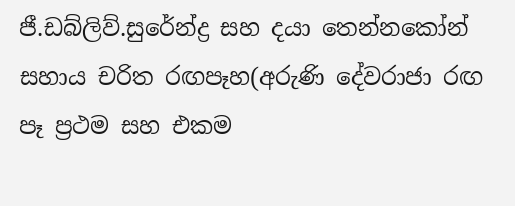ජී.ඩබ්ලිව්.සුරේන්ද්‍ර සහ දයා තෙන්නකෝන් සහාය චරිත රඟපෑහ(අරුණි දේවරාජා රඟ පෑ ප්‍රථම සහ එකම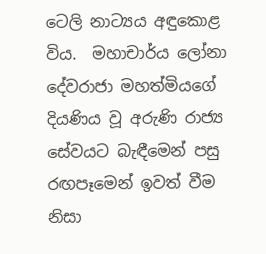ටෙලි නාට්‍යය අඳුකොළ විය.  මහාචාර්ය ලෝනා දේවරාජා මහත්මියගේ දියණිය වූ අරුණි රාජ්‍ය සේවයට බැඳීමෙන් පසු රඟපෑමෙන් ඉවත් වීම නිසා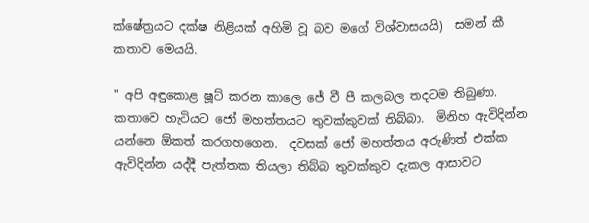ක්ෂේත්‍රයට දක්ෂ නිළියක් අහිමි වූ බව මගේ විශ්වාසයයි)  සමන් කී කතාව මෙයයි.

" අපි අඳුකොළ ෂූට් කරන කාලෙ ජේ වී පී කලබල තදටම තිබුණා.  කතාවෙ හැටියට ජෝ මහත්තයට තුවක්කුවක් තිබ්බා.  මිනිහ ඇවිදින්න යන්නෙ ඕකත් කරගහගෙන.  දවසක් ජෝ මහත්තය අරුණිත් එක්ක ඇවිදින්න යද්දී පැත්තක තියලා තිබ්බ තුවක්කුව දැකල ආසාවට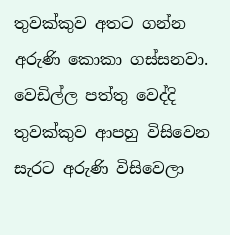තුවක්කුව අතට ගන්න අරුණි කොකා ගස්සනවා.  වෙඩිල්ල පත්තු වෙද්දි තුවක්කුව ආපහු විසිවෙන සැරට අරුණි විසිවෙලා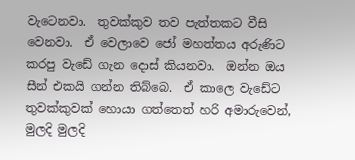වැටෙනවා.  තුවක්කුව තව පැත්තකට වීසි වෙනවා.  ඒ වෙලාවෙ ජෝ මහත්තය අරුණිට කරපු වැඩේ ගැන දොස් කියනවා.  ඔන්න ඔය සීන් එකයි ගන්න තිබ්බෙ.  ඒ කාලෙ වැඩේට තුවක්කුවක් හොයා ගත්තෙත් හරි අමාරුවෙන්, මුලදි මුලදි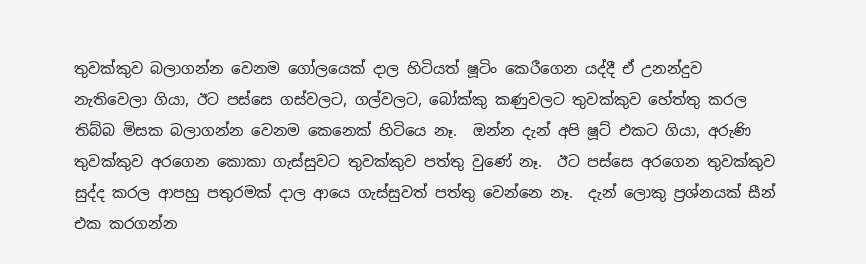තුවක්කුව බලාගන්න වෙනම ගෝලයෙක් දාල හිටියත් ෂූටිං කෙරීගෙන යද්දී ඒ උනන්දුව නැතිවෙලා ගියා, ඊට පස්සෙ ගස්වලට, ගල්වලට, බෝක්කු කණුවලට තුවක්කුව හේත්තු කරල තිබ්බ මිසක බලාගන්න වෙනම කෙනෙක් හිටියෙ නෑ.  ඔන්න දැන් අපි ෂූට් එකට ගියා, අරුණි තුවක්කුව අරගෙන කොකා ගැස්සුවට තුවක්කුව පත්තු වුණේ නෑ.  ඊට පස්සෙ අරගෙන තුවක්කුව සුද්ද කරල ආපහු පතුරමක් දාල ආයෙ ගැස්සුවත් පත්තු වෙන්නෙ නෑ.  දැන් ලොකු ප්‍රශ්නයක් සීන් එක කරගන්න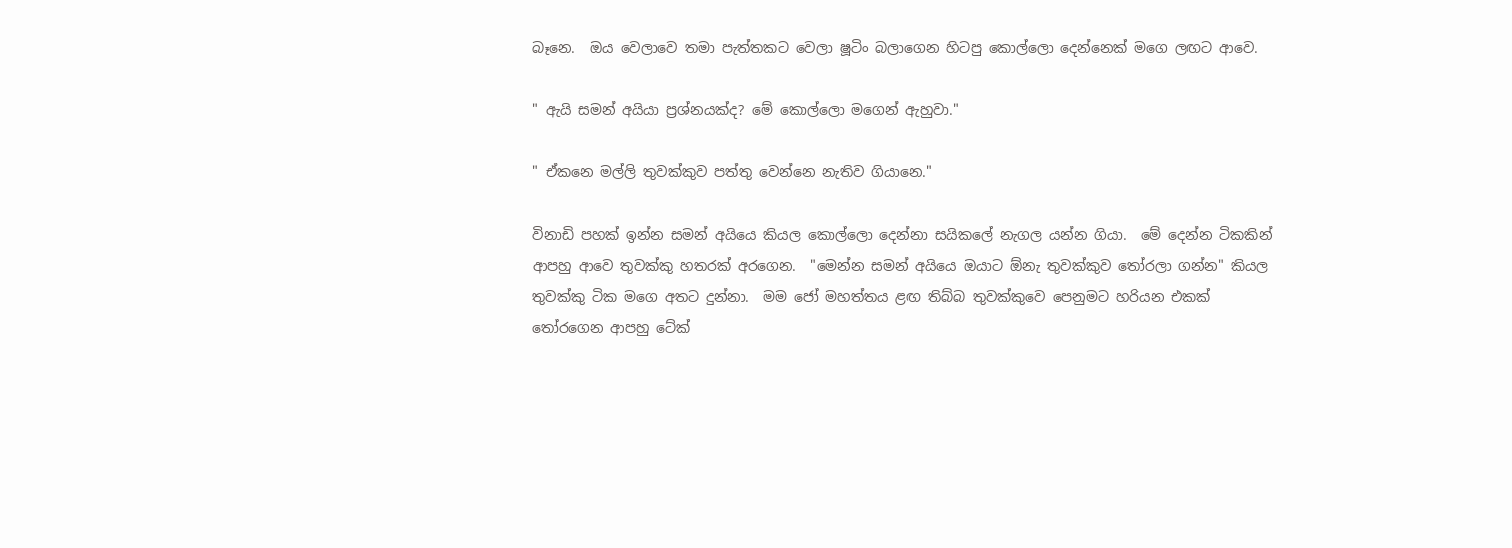බෑනෙ.  ඔය වෙලාවෙ තමා පැත්තකට වෙලා ෂූටිං බලාගෙන හිටපු කොල්ලො දෙන්නෙක් මගෙ ලඟට ආවෙ.

" ඇයි සමන් අයියා ප්‍රශ්නයක්ද? මේ කොල්ලො මගෙන් ඇහුවා."

" ඒකනෙ මල්ලි තුවක්කුව පත්තු වෙන්නෙ නැතිව ගියානෙ."

විනාඩි පහක් ඉන්න සමන් අයියෙ කියල කොල්ලො දෙන්නා සයිකලේ නැගල යන්න ගියා.  මේ දෙන්න ටිකකින් ආපහු ආවෙ තුවක්කු හතරක් අරගෙන.  "මෙන්න සමන් අයියෙ ඔයාට ඕනැ තුවක්කුව තෝරලා ගන්න" කියල තුවක්කු ටික මගෙ අතට දුන්නා.  මම ජෝ මහත්තය ළඟ තිබ්බ තුවක්කුවෙ පෙනුමට හරියන එකක් තෝරගෙන ආපහු ටේක්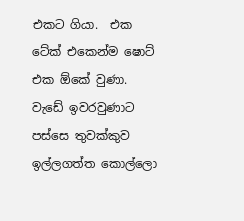එකට ගියා.  එක ටේක් එකෙන්ම ෂොට් එක ඕකේ වුණා.  වැඩේ ඉවරවුණාට  පස්සෙ තුවක්කුව ඉල්ලගත්ත කොල්ලො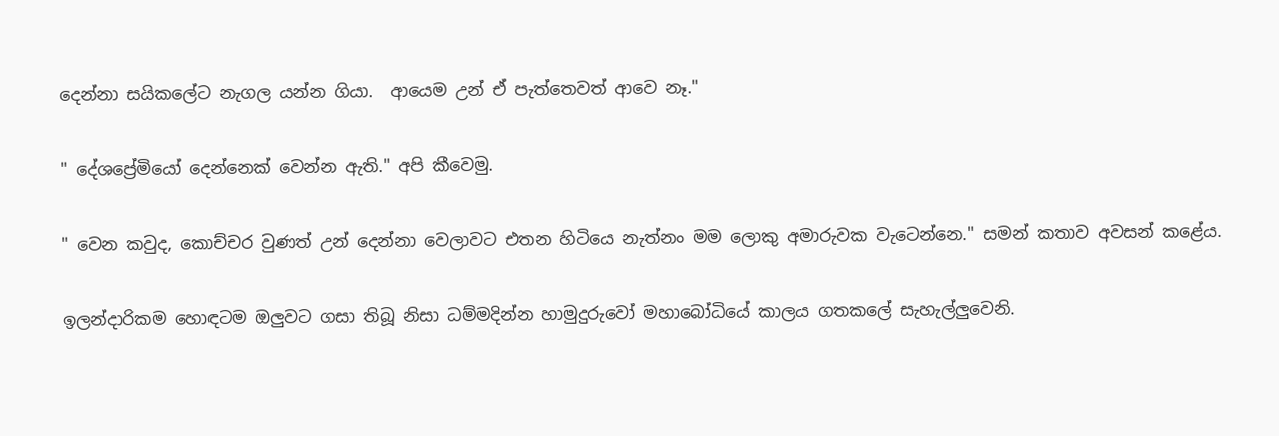දෙන්නා සයිකලේට නැගල යන්න ගියා.  ආයෙම උන් ඒ පැත්තෙවත් ආවෙ නෑ."

" දේශප්‍රේමියෝ දෙන්නෙක් වෙන්න ඇති." අපි කීවෙමු.

" වෙන කවුද, කොච්චර වුණත් උන් දෙන්නා වෙලාවට එතන හිටියෙ නැත්නං මම ලොකු අමාරුවක වැටෙන්නෙ." සමන් කතාව අවසන් කළේය.

ඉලන්දාරිකම හොඳටම ඔලුවට ගසා තිබූ නිසා ධම්මදින්න හාමුදුරුවෝ මහාබෝධියේ කාලය ගතකලේ සැහැල්ලුවෙනි.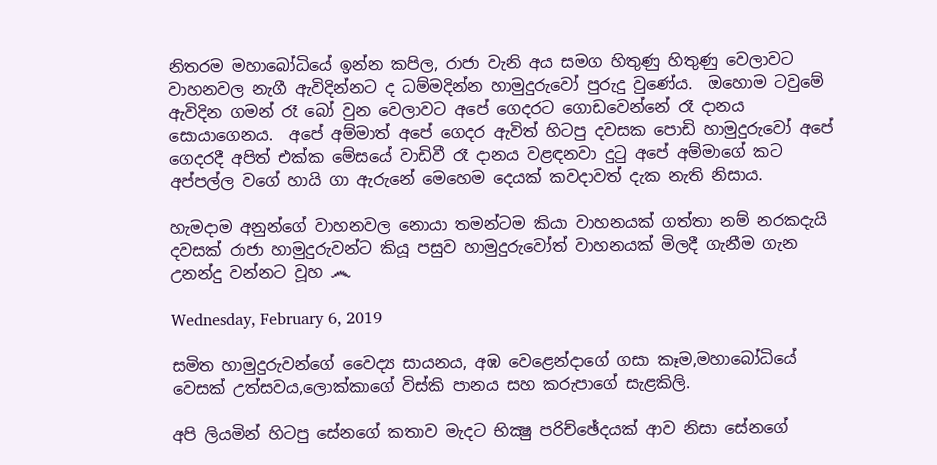නිතරම මහාබෝධියේ ඉන්න කපිල, රාජා වැනි අය සමග හිතුණු හිතුණු වෙලාවට වාහනවල නැගී ඇවිදින්නට ද ධම්මදින්න හාමුදුරුවෝ පුරුදු වුණේය.  ඔහොම ටවුමේ ඇවිදින ගමන් රෑ බෝ වුන වෙලාවට අපේ ගෙදරට ගොඩවෙන්නේ රෑ දානය සොයාගෙනය.  අපේ අම්මාත් අපේ ගෙදර ඇවිත් හිටපු දවසක පොඩි හාමුදුරුවෝ අපේ ගෙදරදී අපිත් එක්ක මේසයේ වාඩිවී රෑ දානය වළඳනවා දුටු අපේ අම්මාගේ කට අප්පල්ල වගේ හායි ගා ඇරුනේ මෙහෙම දෙයක් කවදාවත් දැක නැති නිසාය.

හැමදාම අනුන්ගේ වාහනවල නොයා තමන්ටම කියා වාහනයක් ගත්තා නම් නරකදැයි දවසක් රාජා හාමුදුරුවන්ට කියූ පසුව හාමුදුරුවෝත් වාහනයක් මිලදී ගැනීම ගැන උනන්දු වන්නට වූහ ෴

Wednesday, February 6, 2019

සමිත හාමුදුරුවන්ගේ වෛද්‍ය සායනය, අඹ වෙළෙන්දාගේ ගසා කෑම,මහාබෝධියේ වෙසක් උත්සවය,ලොක්කාගේ විස්කි පානය සහ කරුපාගේ සැළකිලි.

අපි ලියමින් හිටපු සේනගේ කතාව මැදට භික්‍ෂු පරිච්ඡේදයක් ආව නිසා සේනගේ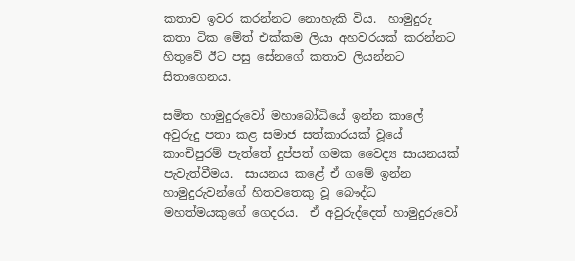කතාව ඉවර කරන්නට නොහැකි විය.  හාමුදුරු කතා ටික මේත් එක්කම ලියා අහවරයක් කරන්නට හිතුවේ ඊට පසු සේනගේ කතාව ලියන්නට සිතාගෙනය.

සමිත හාමුදුරුවෝ මහාබෝධියේ ඉන්න කාලේ අවුරුදු පතා කළ සමාජ සත්කාරයක් වූයේ කාංචිපුරම් පැත්තේ දුප්පත් ගමක වෛද්‍ය සායනයක් පැවැත්වීමය.  සායනය කළේ ඒ ගමේ ඉන්න හාමුදුරුවන්ගේ හිතවතෙකු වූ බෞද්ධ මහත්මයකුගේ ගෙදරය.  ඒ අවුරුද්දෙත් හාමුදුරුවෝ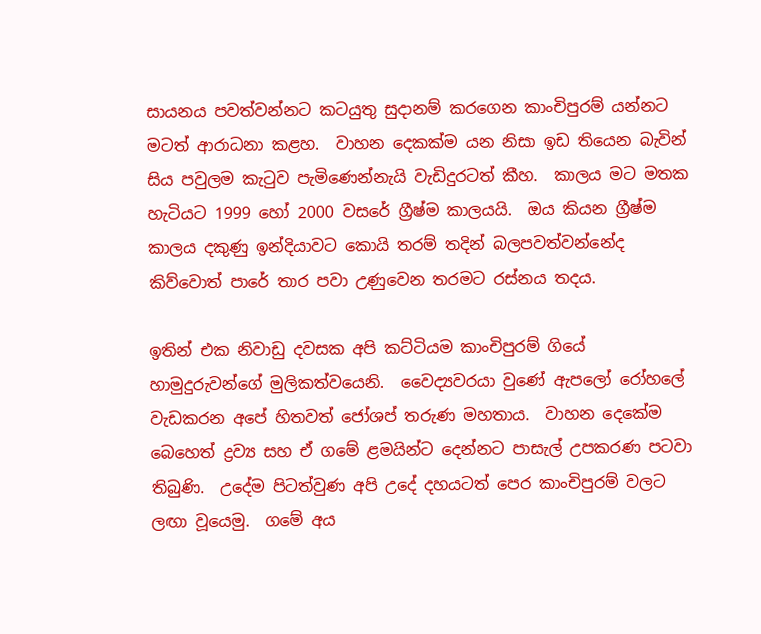සායනය පවත්වන්නට කටයුතු සුදානම් කරගෙන කාංචිපුරම් යන්නට මටත් ආරාධනා කළහ.  වාහන දෙකක්ම යන නිසා ඉඩ තියෙන බැවින් සිය පවුලම කැටුව පැමිණෙන්නැයි වැඩිදුරටත් කීහ.  කාලය මට මතක හැටියට 1999 හෝ 2000 වසරේ ග්‍රීෂ්ම කාලයයි.  ඔය කියන ග්‍රීෂ්ම කාලය දකුණු ඉන්දියාවට කොයි තරම් තදින් බලපවත්වන්නේද කිව්වොත් පාරේ තාර පවා උණුවෙන තරමට රස්නය තදය.

ඉතින් එක නිවාඩු දවසක අපි කට්ටියම කාංචිපුරම් ගියේ හාමුදුරුවන්ගේ මුලිකත්වයෙනි.  වෛද්‍යවරයා වුණේ ඇපලෝ රෝහලේ වැඩකරන අපේ හිතවත් ජෝශප් තරුණ මහතාය.  වාහන දෙකේම බෙහෙත් ද්‍රව්‍ය සහ ඒ ගමේ ළමයින්ට දෙන්නට පාසැල් උපකරණ පටවා තිබුණි.  උදේම පිටත්වුණ අපි උදේ දහයටත් පෙර කාංචිපුරම් වලට ලඟා වූයෙමු.  ගමේ අය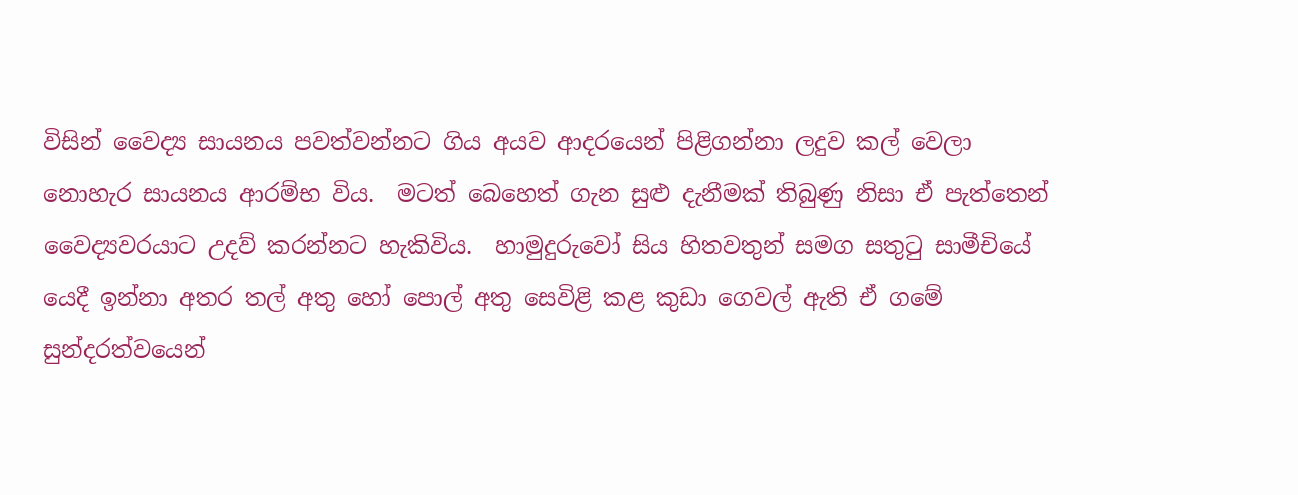විසින් වෛද්‍ය සායනය පවත්වන්නට ගිය අයව ආදරයෙන් පිළිගන්නා ලදුව කල් වෙලා නොහැර සායනය ආරම්භ විය.  මටත් බෙහෙත් ගැන සුළු දැනීමක් තිබුණු නිසා ඒ පැත්තෙන් වෛද්‍යවරයාට උදව් කරන්නට හැකිවිය.  හාමුදුරුවෝ සිය හිතවතුන් සමග සතුටු සාමීචියේ යෙදී ඉන්නා අතර තල් අතු හෝ පොල් අතු සෙවිළි කළ කුඩා ගෙවල් ඇති ඒ ගමේ සුන්දරත්වයෙන්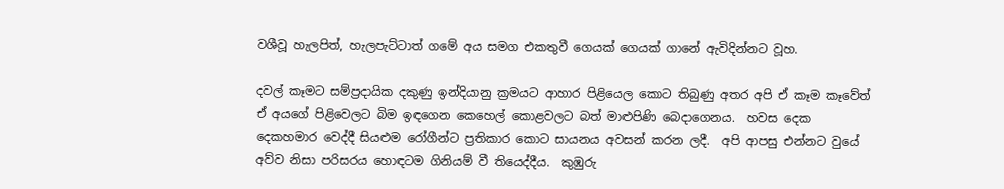වශීවූ හැලපිත්, හැලපැට්ටාත් ගමේ අය සමග එකතුවී ගෙයක් ගෙයක් ගානේ ඇවිදින්නට වූහ.

දවල් කෑමට සම්ප්‍රදායික දකුණු ඉන්දියානු ක්‍රමයට ආහාර පිළියෙල කොට තිබුණු අතර අපි ඒ කෑම කෑවේත් ඒ අයගේ පිළිවෙලට බිම ඉඳගෙන කෙහෙල් කොළවලට බත් මාළුපිණි බෙදාගෙනය.  හවස දෙක දෙකහමාර වෙද්දී සියළුම රෝගීන්ට ප්‍රතිකාර කොට සායනය අවසන් කරන ලදී.  අපි ආපසු එන්නට වුයේ අව්ව නිසා පරිසරය හොඳටම ගිනියම් වී තියෙද්දීය.  කුඹුරු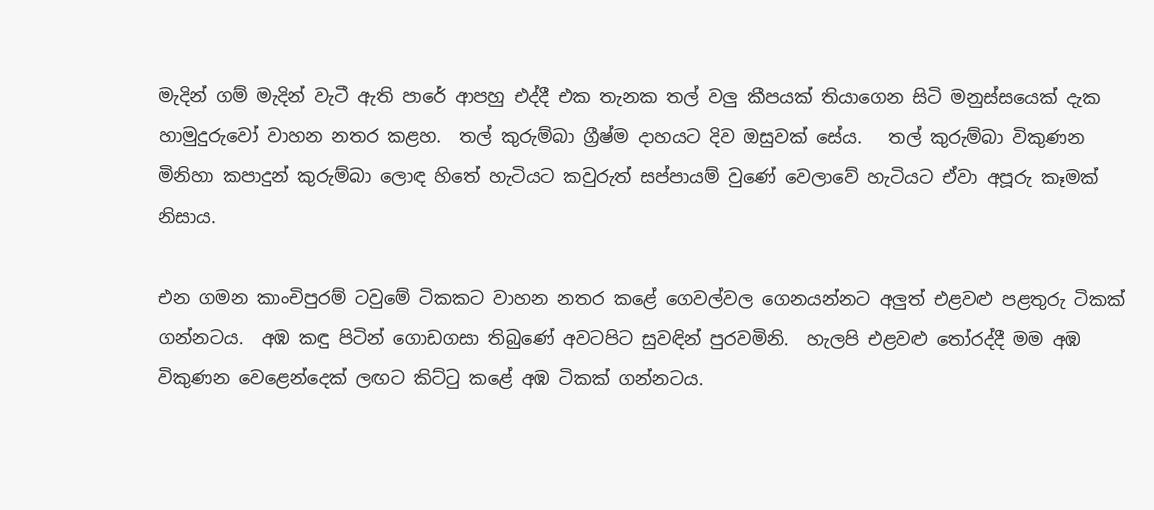මැදින් ගම් මැදින් වැටී ඇති පාරේ ආපහු එද්දී එක තැනක තල් වලු කීපයක් තියාගෙන සිටි මනුස්සයෙක් දැක හාමුදුරුවෝ වාහන නතර කළහ.  තල් කුරුම්බා ග්‍රීෂ්ම දාහයට දිව ඔසුවක් සේය.   තල් කුරුම්බා විකුණන මිනිහා කපාදුන් කුරුම්බා ලොඳ හිතේ හැටියට කවුරුත් සප්පායම් වුණේ වෙලාවේ හැටියට ඒවා අපූරු කෑමක් නිසාය.

එන ගමන කාංචිපුරම් ටවුමේ ටිකකට වාහන නතර කළේ ගෙවල්වල ගෙනයන්නට අලුත් එළවළු පළතුරු ටිකක් ගන්නටය.  අඹ කඳු පිටින් ගොඩගසා තිබුණේ අවටපිට සුවඳින් පුරවමිනි.  හැලපි එළවළු තෝරද්දී මම අඹ විකුණන වෙළෙන්දෙක් ලඟට කිට්ටු කළේ අඹ ටිකක් ගන්නටය.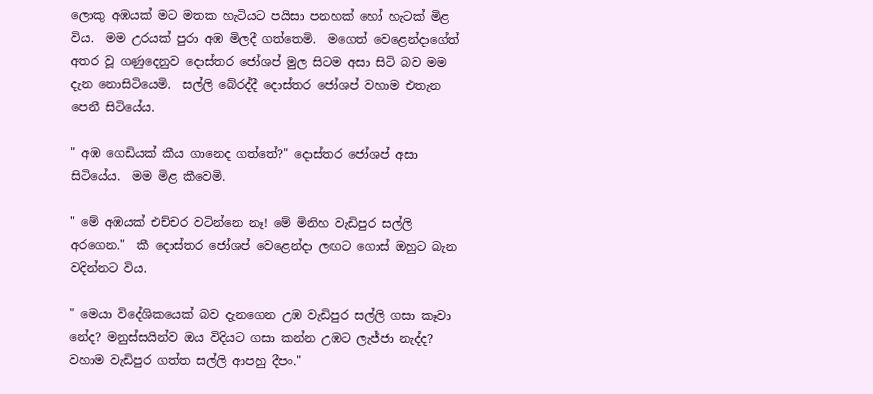ලොකු අඹයක් මට මතක හැටියට පයිසා පනහක් හෝ හැටක් මිළ විය.  මම උරයක් පුරා අඹ මිලදී ගත්තෙමි.  මගෙත් වෙළෙන්දාගේත් අතර වූ ගණුදෙනුව දොස්තර ජෝශප් මුල සිටම අසා සිටි බව මම දැන නොසිටියෙමි.  සල්ලි බේරද්දී දොස්තර ජෝශප් වහාම එතැන පෙනී සිටියේය.

" අඹ ගෙඩියක් කීය ගානෙද ගත්තේ?" දොස්තර ජෝශප් අසා සිටියේය.  මම මිළ කීවෙමි.

" මේ අඹයක් එච්චර වටින්නෙ නෑ! මේ මිනිහ වැඩිපුර සල්ලි අරගෙන."  කී දොස්තර ජෝශප් වෙළෙන්දා ලඟට ගොස් ඔහුට බැන වදින්නට විය.

" මෙයා විදේශිකයෙක් බව දැනගෙන උඹ වැඩිපුර සල්ලි ගසා කෑවා නේද? මනුස්සයින්ව ඔය විදියට ගසා කන්න උඹට ලැජ්ජා නැද්ද? වහාම වැඩිපුර ගත්ත සල්ලි ආපහු දීපං."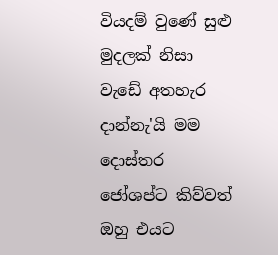වියදම් වුණේ සුළු මුදලක් නිසා වැඩේ අතහැර දාන්නැ'යි මම දොස්තර ජෝශප්ට කිව්වත් ඔහු එයට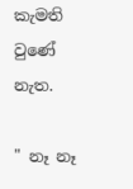කැමති වුණේ නැත.

" නෑ නෑ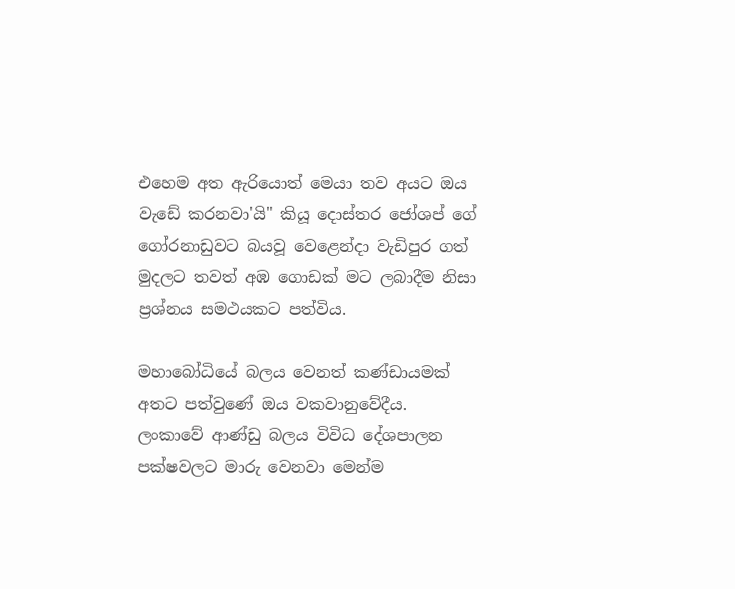එහෙම අත ඇරියොත් මෙයා තව අයට ඔය වැඩේ කරනවා'යි" කියූ දොස්තර ජෝශප් ගේ ගෝරනාඩුවට බයවූ වෙළෙන්දා වැඩිපුර ගත් මුදලට තවත් අඹ ගොඩක් මට ලබාදීම නිසා ප්‍රශ්නය සමථයකට පත්විය.

මහාබෝධියේ බලය වෙනත් කණ්ඩායමක් අතට පත්වුණේ ඔය වකවානුවේදීය.  ලංකාවේ ආණ්ඩු බලය විවිධ දේශපාලන පක්ෂවලට මාරු වෙනවා මෙන්ම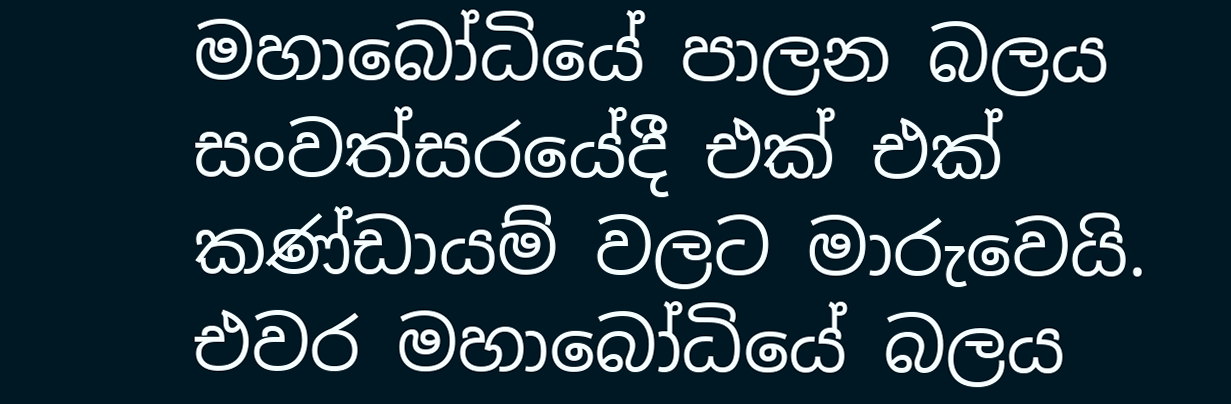මහාබෝධියේ පාලන බලය සංවත්සරයේදී එක් එක් කණ්ඩායම් වලට මාරුවෙයි.  එවර මහාබෝධියේ බලය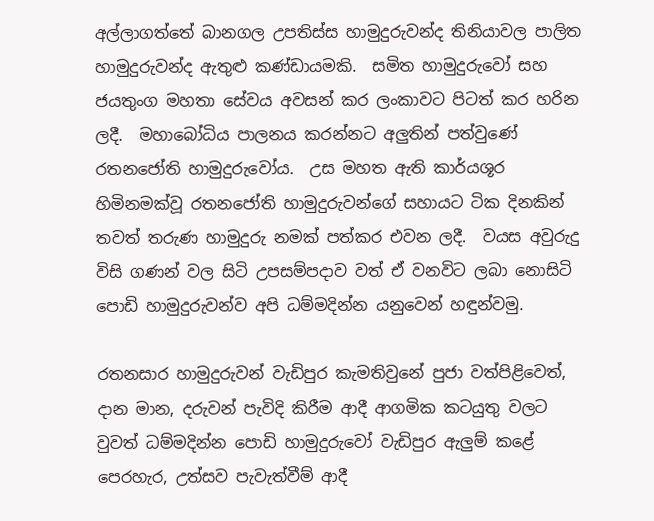අල්ලාගත්තේ බානගල උපතිස්ස හාමුදුරුවන්ද තිනියාවල පාලිත හාමුදුරුවන්ද ඇතුළු කණ්ඩායමකි.  සමිත හාමුදුරුවෝ සහ ජයතුංග මහතා සේවය අවසන් කර ලංකාවට පිටත් කර හරින ලදී.  මහාබෝධිය පාලනය කරන්නට අලුතින් පත්වුණේ රතනජෝති හාමුදුරුවෝය.  උස මහත ඇති කාර්යශූර හිමිනමක්වූ රතනජෝති හාමුදුරුවන්ගේ සහායට ටික දිනකින් තවත් තරුණ හාමුදුරු නමක් පත්කර එවන ලදී.  වයස අවුරුදු විසි ගණන් වල සිටි උපසම්පදාව වත් ඒ වනවිට ලබා නොසිටි පොඩි හාමුදුරුවන්ව අපි ධම්මදින්න යනුවෙන් හඳුන්වමු.

රතනසාර හාමුදුරුවන් වැඩිපුර කැමතිවුනේ පුජා වත්පිළිවෙත්, දාන මාන, දරුවන් පැවිදි කිරීම ආදී ආගමික කටයුතු වලට වුවත් ධම්මදින්න පොඩි හාමුදුරුවෝ වැඩිපුර ඇලුම් කළේ පෙරහැර, උත්සව පැවැත්වීම් ආදී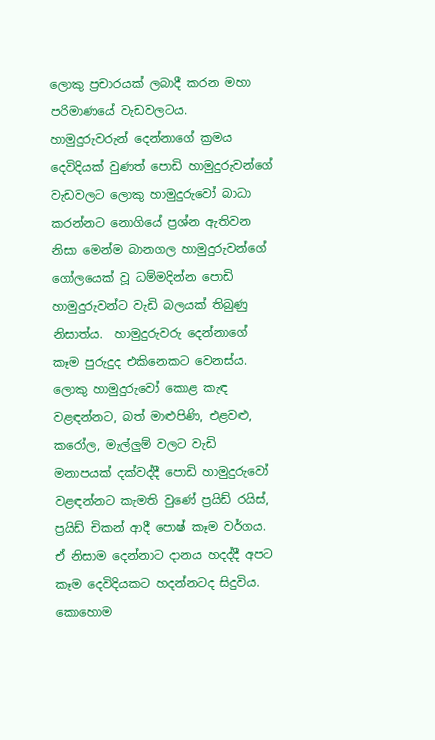ලොකු ප්‍රචාරයක් ලබාදී කරන මහා පරිමාණයේ වැඩවලටය.  හාමුදුරුවරුන් දෙන්නාගේ ක්‍රමය දෙවිදියක් වුණත් පොඩි හාමුදුරුවන්ගේ වැඩවලට ලොකු හාමුදුරුවෝ බාධා කරන්නට නොගියේ ප්‍රශ්න ඇතිවන නිසා මෙන්ම බානගල හාමුදුරුවන්ගේ ගෝලයෙක් වූ ධම්මදින්න පොඩි හාමුදුරුවන්ට වැඩි බලයක් තිබුණු නිසාත්ය.  හාමුදුරුවරු දෙන්නාගේ කෑම පුරුදුද එකිනෙකට වෙනස්ය.  ලොකු හාමුදුරුවෝ කොළ කැඳ වළඳන්නට, බත් මාළුපිණි, එළවළු, කරෝල, මැල්ලුම් වලට වැඩි මනාපයක් දක්වද්දී පොඩි හාමුදුරුවෝ වළඳන්නට කැමති වුණේ ප්‍රයිඩ් රයිස්, ප්‍රයිඩ් චිකන් ආදී පොෂ් කෑම වර්ගය.  ඒ නිසාම දෙන්නාට දානය හදද්දී අපට කෑම දෙවිදියකට හදන්නටද සිදුවිය.  කොහොම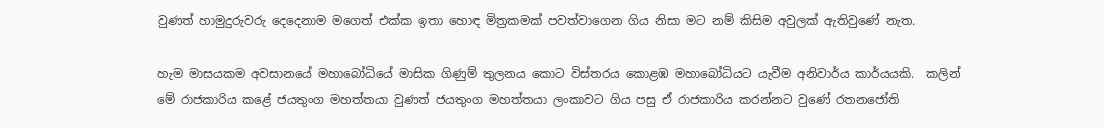වුණත් හාමුදුරුවරු දෙදෙනාම මගෙත් එක්ක ඉතා හොඳ මිත්‍රකමක් පවත්වාගෙන ගිය නිසා මට නම් කිසිම අවුලක් ඇතිවුණේ නැත.

හැම මාසයකම අවසානයේ මහාබෝධියේ මාසික ගිණුම් තුලනය කොට විස්තරය කොළඹ මහාබෝධියට යැවීම අනිවාර්ය කාර්යයකි.  කලින් මේ රාජකාරිය කළේ ජයතුංග මහත්තයා වුණත් ජයතුංග මහත්තයා ලංකාවට ගිය පසු ඒ රාජකාරිය කරන්නට වුණේ රතනජෝති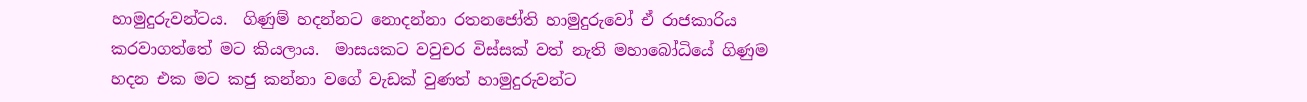හාමුදුරුවන්ටය.  ගිණුම් හදන්නට නොදන්නා රතනජෝති හාමුදුරුවෝ ඒ රාජකාරිය කරවාගත්තේ මට කියලාය.  මාසයකට වවුචර විස්සක් වත් නැති මහාබෝධියේ ගිණුම හදන එක මට කජු කන්නා වගේ වැඩක් වුණත් හාමුදුරුවන්ට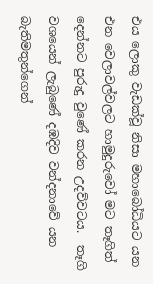එය ලොකු වැඩක්වූ නිසා මහාබෝධියට යන එන වෙලාවල්වලට හාමුදුරුවෝ මට තෑගිත් දෙන්නට පුරුදු වුණේ කරන උදව්වටය.  තෑගි වශයෙන් ලැබුණේ දඹදිව වන්දනාවේ යන බැතිමතුන්ගෙන්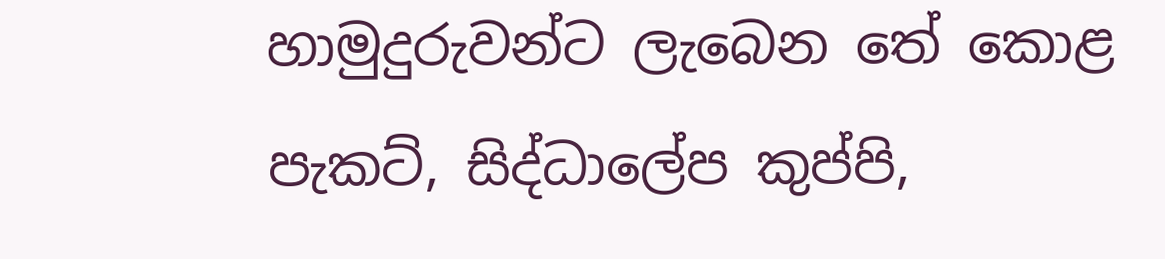හාමුදුරුවන්ට ලැබෙන තේ කොළ පැකට්, සිද්ධාලේප කුප්පි,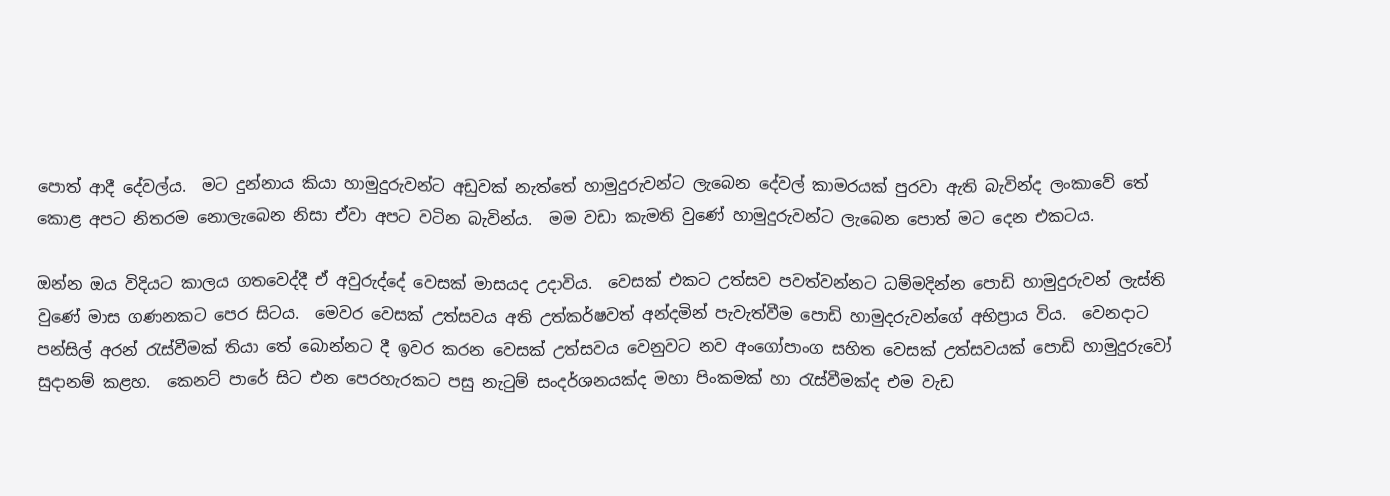පොත් ආදී දේවල්ය.  මට දුන්නාය කියා හාමුදුරුවන්ට අඩුවක් නැත්තේ හාමුදුරුවන්ට ලැබෙන දේවල් කාමරයක් පුරවා ඇති බැවින්ද ලංකාවේ තේ කොළ අපට නිතරම නොලැබෙන නිසා ඒවා අපට වටින බැවින්ය.  මම වඩා කැමති වුණේ හාමුදුරුවන්ට ලැබෙන පොත් මට දෙන එකටය.

ඔන්න ඔය විදියට කාලය ගතවෙද්දී ඒ අවුරුද්දේ වෙසක් මාසයද උදාවිය.  වෙසක් එකට උත්සව පවත්වන්නට ධම්මදින්න පොඩි හාමුදුරුවන් ලැස්ති වුණේ මාස ගණනකට පෙර සිටය.  මෙවර වෙසක් උත්සවය අති උත්කර්ෂවත් අන්දමින් පැවැත්වීම පොඩි හාමුදරුවන්ගේ අභිප්‍රාය විය.  වෙනදාට පන්සිල් අරන් රැස්වීමක් තියා තේ බොන්නට දී ඉවර කරන වෙසක් උත්සවය වෙනුවට නව අංගෝපාංග සහිත වෙසක් උත්සවයක් පොඩි හාමුදුරුවෝ සුදානම් කළහ.  කෙනට් පාරේ සිට එන පෙරහැරකට පසු නැටුම් සංදර්ශනයක්ද මහා පිංකමක් හා රැස්වීමක්ද එම වැඩ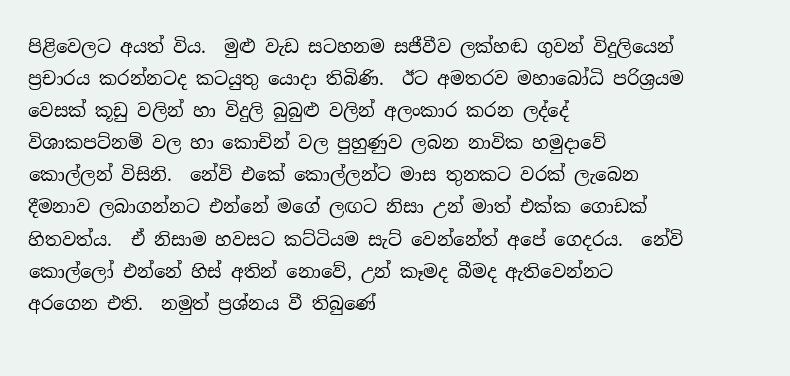පිළිවෙලට අයත් විය.  මුළු වැඩ සටහනම සජීවීව ලක්හඬ ගුවන් විදුලියෙන් ප්‍රචාරය කරන්නටද කටයුතු යොදා තිබිණි.  ඊට අමතරව මහාබෝධි පරිශ්‍රයම වෙසක් කූඩු වලින් හා විදුලි බුබුළු වලින් අලංකාර කරන ලද්දේ විශාකපට්නම් වල හා කොචින් වල පුහුණුව ලබන නාවික හමුදාවේ කොල්ලන් විසිනි.  නේවි එකේ කොල්ලන්ට මාස තුනකට වරක් ලැබෙන දීමනාව ලබාගන්නට එන්නේ මගේ ලඟට නිසා උන් මාත් එක්ක ගොඩක් හිතවත්ය.  ඒ නිසාම හවසට කට්ටියම සැට් වෙන්නේත් අපේ ගෙදරය.  නේවි කොල්ලෝ එන්නේ හිස් අතින් නොවේ, උන් කෑමද බීමද ඇතිවෙන්නට අරගෙන එති.  නමුත් ප්‍රශ්නය වී තිබුණේ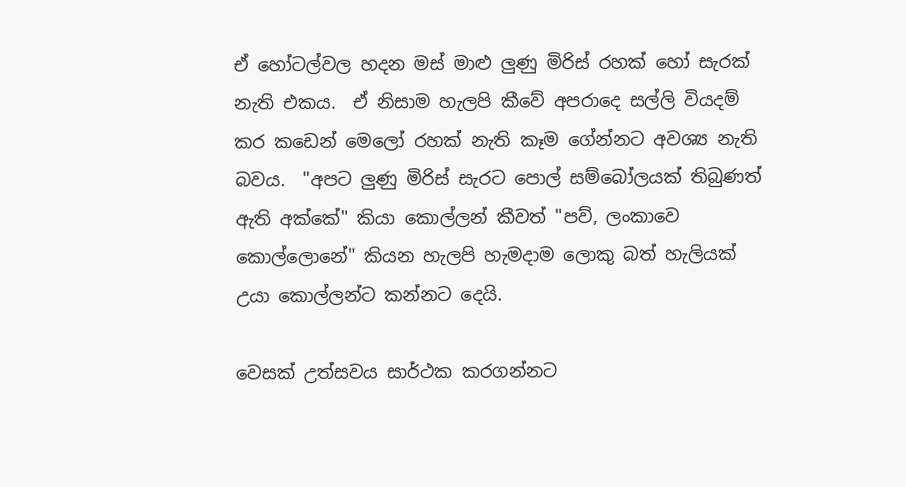ඒ හෝටල්වල හදන මස් මාළු ලුණු මිරිස් රහක් හෝ සැරක් නැති එකය.  ඒ නිසාම හැලපි කීවේ අපරාදෙ සල්ලි වියදම් කර කඩෙන් මෙලෝ රහක් නැති කෑම ගේන්නට අවශ්‍ය නැති බවය.  "අපට ලුණු මිරිස් සැරට පොල් සම්බෝලයක් තිබුණත් ඇති අක්කේ" කියා කොල්ලන් කීවත් "පව්, ලංකාවෙ කොල්ලොනේ" කියන හැලපි හැමදාම ලොකු බත් හැලියක් උයා කොල්ලන්ට කන්නට දෙයි.

වෙසක් උත්සවය සාර්ථක කරගන්නට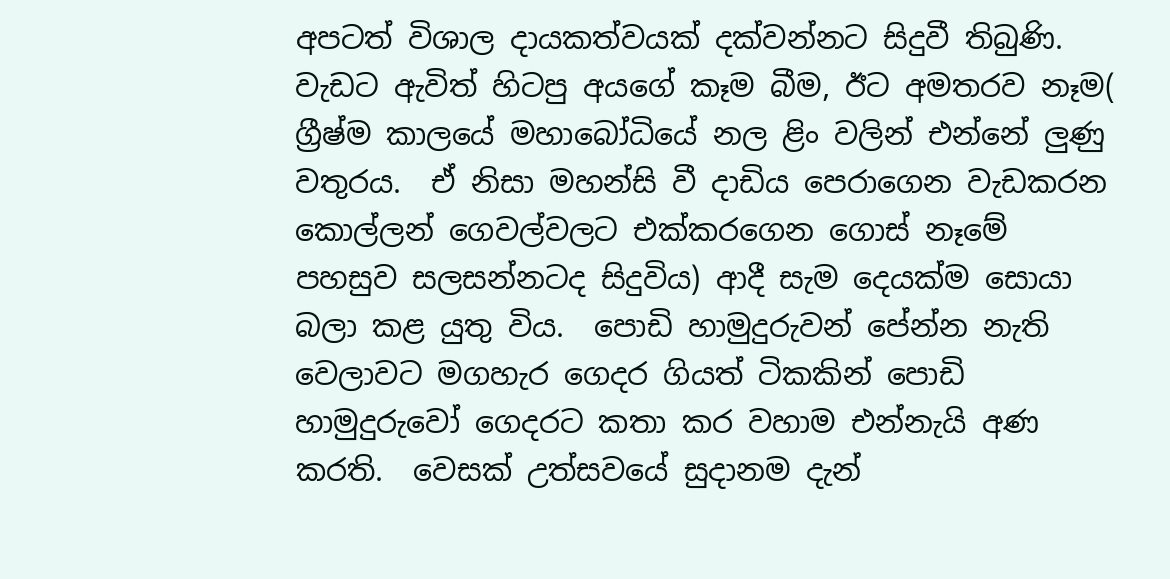අපටත් විශාල දායකත්වයක් දක්වන්නට සිදුවී තිබුණි.  වැඩට ඇවිත් හිටපු අයගේ කෑම බීම, ඊට අමතරව නෑම( ග්‍රීෂ්ම කාලයේ මහාබෝධියේ නල ළිං වලින් එන්නේ ලුණු වතුරය.  ඒ නිසා මහන්සි වී දාඩිය පෙරාගෙන වැඩකරන කොල්ලන් ගෙවල්වලට එක්කරගෙන ගොස් නෑමේ පහසුව සලසන්නටද සිදුවිය) ආදී සැම දෙයක්ම සොයා බලා කළ යුතු විය.  පොඩි හාමුදුරුවන් පේන්න නැති වෙලාවට මගහැර ගෙදර ගියත් ටිකකින් පොඩි හාමුදුරුවෝ ගෙදරට කතා කර වහාම එන්නැයි අණ කරති.  වෙසක් උත්සවයේ සුදානම දැන්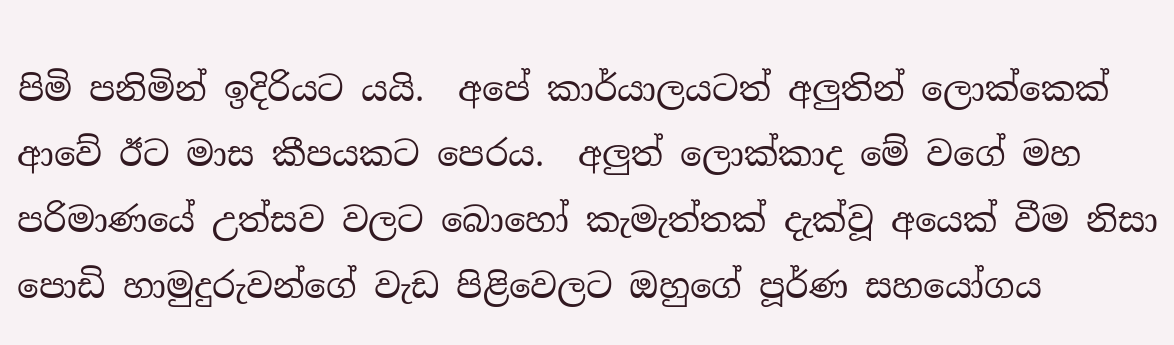පිමි පනිමින් ඉදිරියට යයි.  අපේ කාර්යාලයටත් අලුතින් ලොක්කෙක් ආවේ ඊට මාස කීපයකට පෙරය.  අලුත් ලොක්කාද මේ වගේ මහ පරිමාණයේ උත්සව වලට බොහෝ කැමැත්තක් දැක්වූ අයෙක් වීම නිසා පොඩි හාමුදුරුවන්ගේ වැඩ පිළිවෙලට ඔහුගේ පූර්ණ සහයෝගය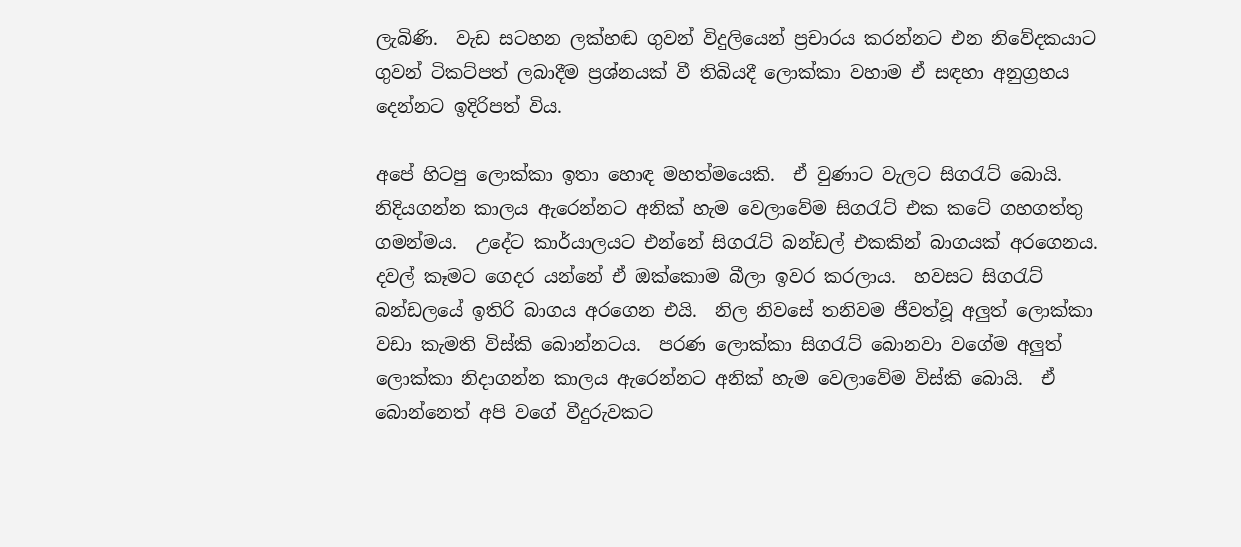ලැබිණි.  වැඩ සටහන ලක්හඬ ගුවන් විදුලියෙන් ප්‍රචාරය කරන්නට එන නිවේදකයාට ගුවන් ටිකට්පත් ලබාදීම ප්‍රශ්නයක් වී තිබියදී ලොක්කා වහාම ඒ සඳහා අනුග්‍රහය දෙන්නට ඉදිරිපත් විය.

අපේ හිටපු ලොක්කා ඉතා හොඳ මහත්මයෙකි.  ඒ වුණාට වැලට සිගරැට් බොයි.  නිදියගන්න කාලය ඇරෙන්නට අනික් හැම වෙලාවේම සිගරැට් එක කටේ ගහගත්තු ගමන්මය.  උදේට කාර්යාලයට එන්නේ සිගරැට් බන්ඩල් එකකින් බාගයක් අරගෙනය.  දවල් කෑමට ගෙදර යන්නේ ඒ ඔක්කොම බීලා ඉවර කරලාය.  හවසට සිගරැට් බන්ඩලයේ ඉතිරි බාගය අරගෙන එයි.  නිල නිවසේ තනිවම ජීවත්වූ අලුත් ලොක්කා වඩා කැමති විස්කි බොන්නටය.  පරණ ලොක්කා සිගරැට් බොනවා වගේම අලුත් ලොක්කා නිදාගන්න කාලය ඇරෙන්නට අනික් හැම වෙලාවේම විස්කි බොයි.  ඒ බොන්නෙත් අපි වගේ වීදුරුවකට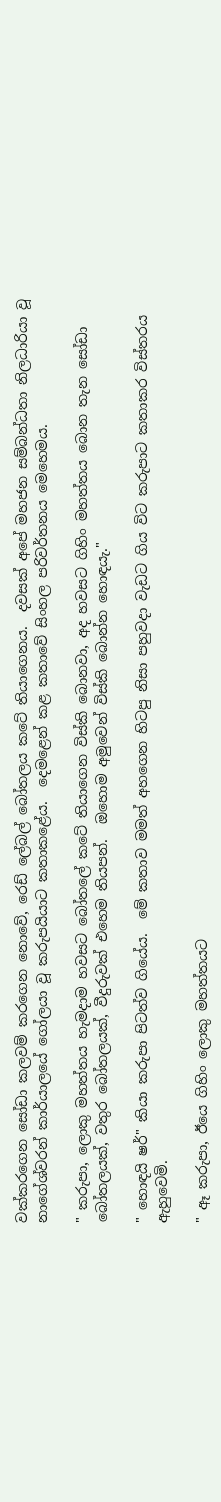වක්කරගෙන සෝඩා කලවම් කරගෙන නොවේ, රෙඩ් ලේබල් බෝතලය කටේ තියාගෙනය.  දවසක් අපේ මහජන සම්බන්ධතා නිලධාරියා වූ නාගේශ්වරන් කාර්යාලයේ ගෝලයා වූ කරුපයියාට කතාකළේය.  දෙමළෙන් කළ කතාවේ සිංහල පරිවර්තනය මෙහෙමය.

" කරුපා, ලොකු මහත්තය හැමදාම හවසට බෝතලේ කටේ තියාගෙන විස්කි බොනවා, අද හවසට ගිහිං මහත්තය බොන තැන සෝඩා බෝතලයක්, වතුර බෝතලයක්, වීදුරුවක් එහෙම තියපන්.  ඔහොම අමුවෙන් විස්කි බොන්න හොඳයැ."

" හොඳයි ෂර්" කියා කරුපා පිටත්ව ගියේය.  මේ කතාව මමත් අහගෙන හිටපු නිසා පහුවදා වැඩට ගිය විට කරුපාට කතාකර විස්තරය ඇහුවෙමි.

" ඈ කරුපා, ඊයෙ ගිහිං ලොකු මහත්තයට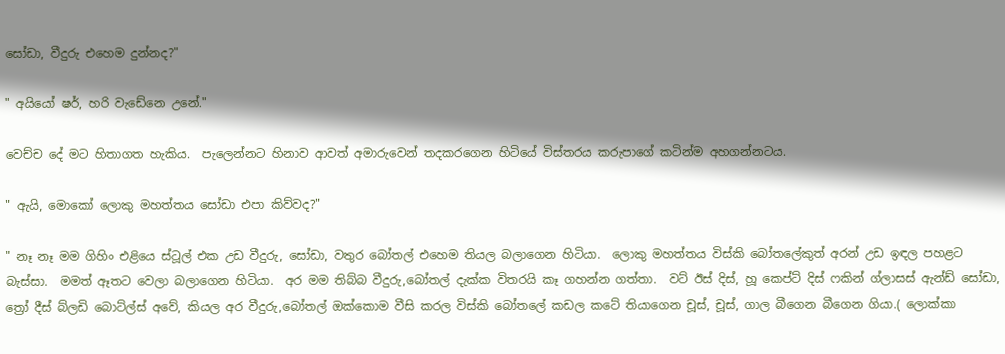සෝඩා, වීදුරු එහෙම දුන්නද?"

" අයියෝ ෂර්, හරි වැඩේනෙ උනේ."

වෙච්ච දේ මට හිතාගත හැකිය.  පැලෙන්නට හිනාව ආවත් අමාරුවෙන් තදකරගෙන හිටියේ විස්තරය කරුපාගේ කටින්ම අහගන්නටය.

" ඇයි, මොකෝ ලොකු මහත්තය සෝඩා එපා කිව්වද?"

" නෑ නෑ මම ගිහිං එළියෙ ස්ටූල් එක උඩ වීදුරු, සෝඩා, වතුර බෝතල් එහෙම තියල බලාගෙන හිටියා.  ලොකු මහත්තය විස්කි බෝතලේකුත් අරන් උඩ ඉඳල පහළට බැස්සා.  මමත් ඈතට වෙලා බලාගෙන හිටියා.  අර මම තිබ්බ වීදුරු,බෝතල් දැක්ක විතරයි කෑ ගහන්න ගත්තා.  වට් ඊස් දිස්, හූ කෙප්ට් දිස් ෆකින් ග්ලාසස් ඇන්ඩ් සෝඩා, ත්‍රෝ දීස් බ්ලඩි බොට්ල්ස් අවේ, කියල අර වීදුරු,බෝතල් ඔක්කොම වීසි කරල විස්කි බෝතලේ කඩල කටේ තියාගෙන චූස්, චූස්, ගාල බීගෙන බීගෙන ගියා.( ලොක්කා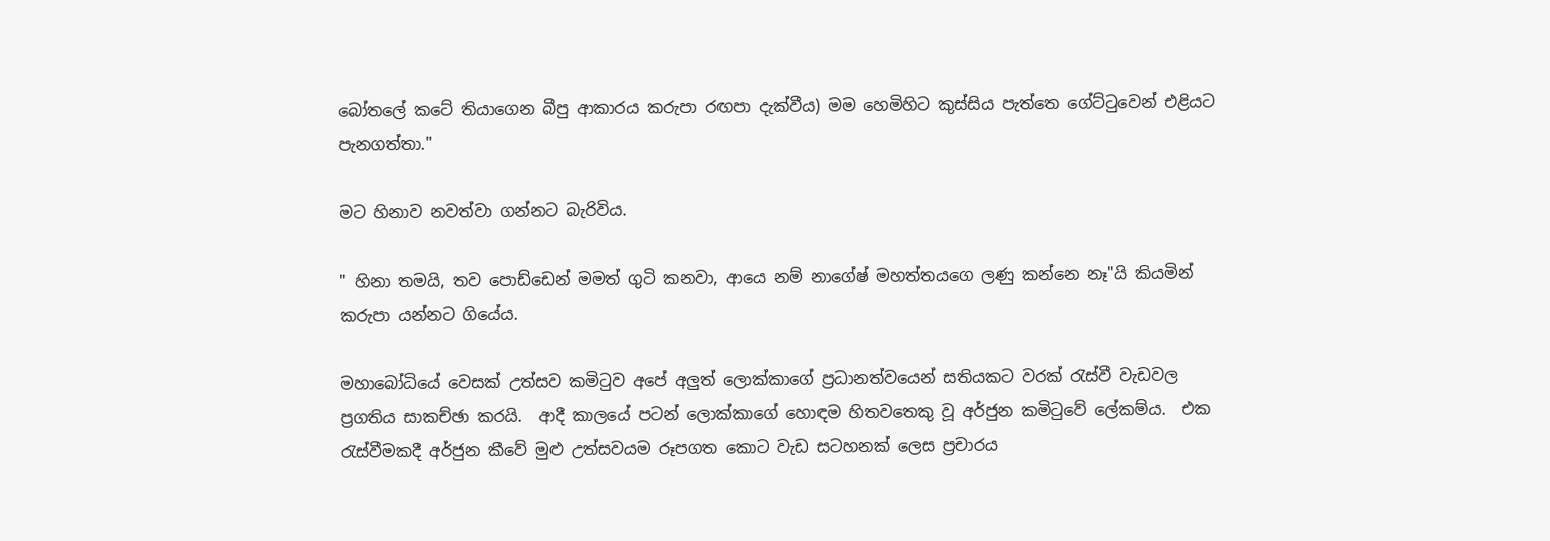බෝතලේ කටේ තියාගෙන බීපු ආකාරය කරුපා රඟපා දැක්වීය) මම හෙමිහිට කුස්සිය පැත්තෙ ගේට්ටුවෙන් එළියට පැනගත්තා."

මට හිනාව නවත්වා ගන්නට බැරිවිය.

" හිනා තමයි, තව පොඩ්ඩෙන් මමත් ගුටි කනවා, ආයෙ නම් නාගේෂ් මහත්තයගෙ ලණු කන්නෙ නෑ"යි කියමින් කරුපා යන්නට ගියේය.

මහාබෝධියේ වෙසක් උත්සව කමිටුව අපේ අලුත් ලොක්කාගේ ප්‍රධානත්වයෙන් සතියකට වරක් රැස්වී වැඩවල ප්‍රගතිය සාකච්ඡා කරයි.  ආදී කාලයේ පටන් ලොක්කාගේ හොඳම හිතවතෙකු වූ අර්ජුන කමිටුවේ ලේකම්ය.  එක රැස්වීමකදී අර්ජුන කීවේ මුළු උත්සවයම රූපගත කොට වැඩ සටහනක් ලෙස ප්‍රචාරය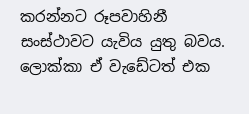කරන්නට රූපවාහිනී සංස්ථාවට යැවිය යුතු බවය.  ලොක්කා ඒ වැඩේටත් එක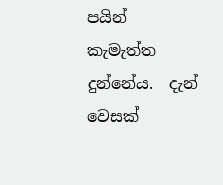පයින් කැමැත්ත දුන්නේය.  දැන් වෙසක්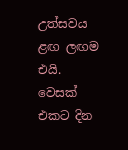උත්සවය ළඟ ලඟම එයි.  වෙසක් එකට දින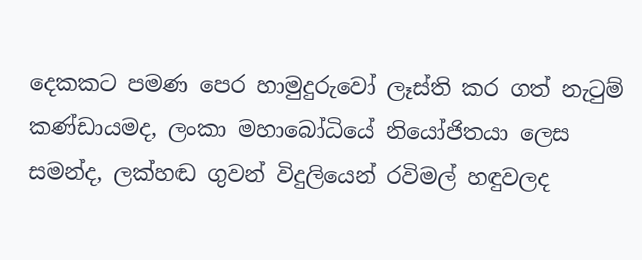දෙකකට පමණ පෙර හාමුදුරුවෝ ලෑස්ති කර ගත් නැටුම් කණ්ඩායමද, ලංකා මහාබෝධියේ නියෝජිතයා ලෙස සමන්ද, ලක්හඬ ගුවන් විදුලියෙන් රවිමල් හඳුවලද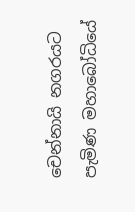චෙන්නායි නගරයට පැමිණ මහාබෝධියේ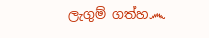ලැගුම් ගත්හ෴